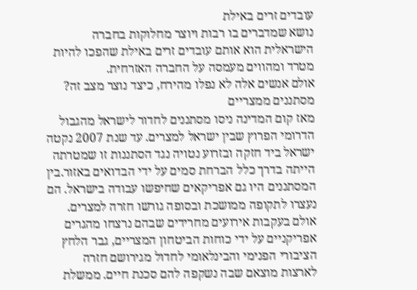עובדים זרים באילת
נושא שמדברים בו רבות ויוצר מחלוקות בחברה הישראלית הוא אותם עובדים זרים באילת שהפכו להיות מטרד ומהווים מעמסה על החברה האזרחית.
אולם אנשים אלה לא נפלו מהירח, כיצד נוצר מצב זה?
מסתננים ממצריים
מאז קום המדינה ניסו מסתננים לחדור לישראל מהגבול הדרומי הפרוץ שבין ישראל למצרים. עד שנת 2007 נקטה ישראל ביד חזקה ובזרוע נטויה נגד הסתננות זו שמטרתה הייתה בדרך כלל הברחת סמים על ידי הבדואים באזור.בין המסתננים היו גם אפריקאים שחיפשו עבודה בישראל. הם נעצרו לתקופה ממושכת ובסופה גורשו חזרה למצרים. אולם בעקבות אירועים מחרידים שבהם נרצחו מהגרים אפריקניים על ידי כוחות הביטחון המצריים, גבר הלחץ הציבורי הפנימי והבינלאומי לחדול מגירושם חזרה לארצות מוצאם שבה נשקפה להם סכנת חיים. ממשלת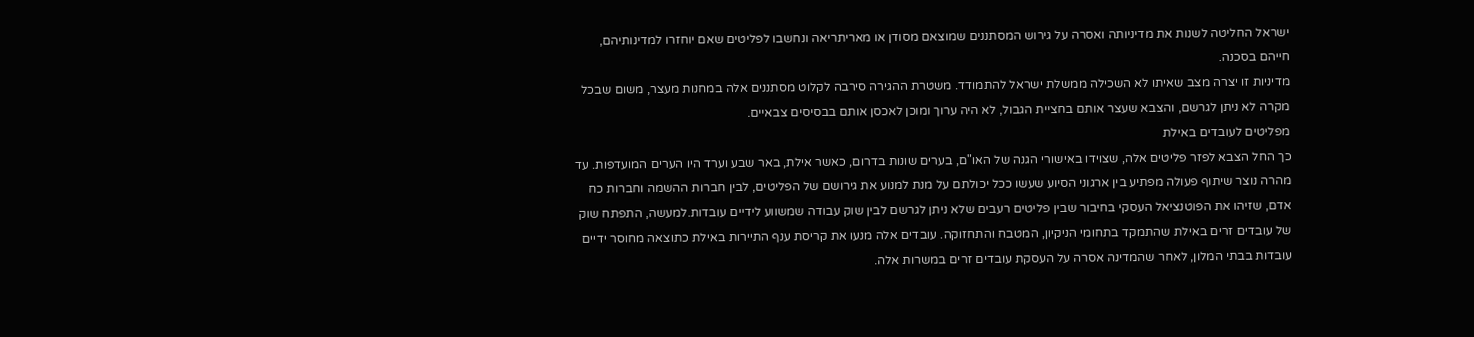ישראל החליטה לשנות את מדיניותה ואסרה על גירוש המסתננים שמוצאם מסודן או מאריתריאה ונחשבו לפליטים שאם יוחזרו למדינותיהם, חייהם בסכנה.
מדיניות זו יצרה מצב שאיתו לא השכילה ממשלת ישראל להתמודד. משטרת ההגירה סירבה לקלוט מסתננים אלה במחנות מעצר, משום שבכל מקרה לא ניתן לגרשם, והצבא שעצר אותם בחציית הגבול, לא היה ערוך ומוכן לאכסן אותם בבסיסים צבאיים.
מפליטים לעובדים באילת
כך החל הצבא לפזר פליטים אלה, שצוידו באישורי הגנה של האו"ם, בערים שונות בדרום, כאשר אילת, באר שבע וערד היו הערים המועדפות. עד מהרה נוצר שיתוף פעולה מפתיע בין ארגוני הסיוע שעשו ככל יכולתם על מנת למנוע את גירושם של הפליטים, לבין חברות ההשמה וחברות כח אדם, שזיהו את הפוטנציאל העסקי בחיבור שבין פליטים רעבים שלא ניתן לגרשם לבין שוק עבודה שמשווע לידיים עובדות.למעשה, התפתח שוק של עובדים זרים באילת שהתמקד בתחומי הניקיון, המטבח והתחזוקה. עובדים אלה מנעו את קריסת ענף התיירות באילת כתוצאה מחוסר ידיים עובדות בבתי המלון, לאחר שהמדינה אסרה על העסקת עובדים זרים במשרות אלה.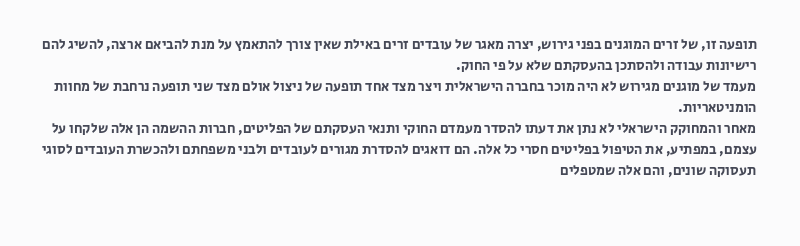תופעה זו, של זרים המוגנים בפני גירוש, יצרה מאגר של עובדים זרים באילת שאין צורך להתאמץ על מנת להביאם ארצה, להשיג להם רישיונות עבודה ולהסתכן בהעסקתם שלא על פי החוק.
מעמד של מוגנים מגירוש לא היה מוכר בחברה הישראלית ויצר מצד אחד תופעה של ניצול אולם מצד שני תופעה נרחבת של מחוות הומניטאריות.
מאחר והמחוקק הישראלי לא נתן את דעתו להסדר מעמדם החוקי ותנאי העסקתם של הפליטים, חברות ההשמה הן אלה שלקחו על עצמם, במפתיע, את הטיפול בפליטים חסרי כל אלה. הם דואגים להסדרת מגורים לעובדים ולבני משפחתם ולהכשרת העובדים לסוגי תעסוקה שונים, והם אלה שמטפלים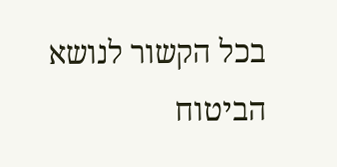בכל הקשור לנושא הביטוח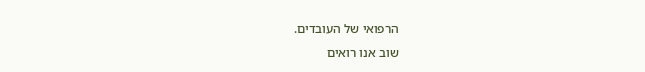הרפואי של העובדים.
שוב אנו רואים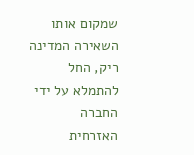שמקום אותו השאירה המדינה ריק, החל להתמלא על ידי החברה האזרחית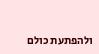ולהפתעת כולם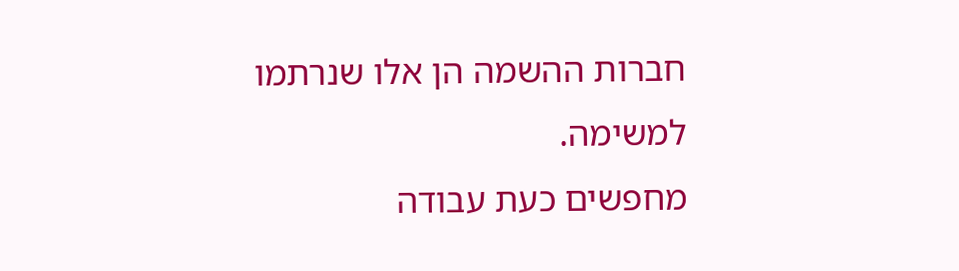חברות ההשמה הן אלו שנרתמו למשימה.
מחפשים כעת עבודה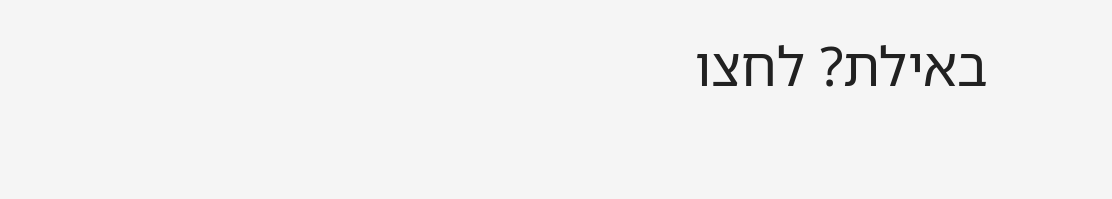באילת? לחצו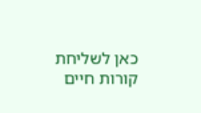כאן לשליחת קורות חיים